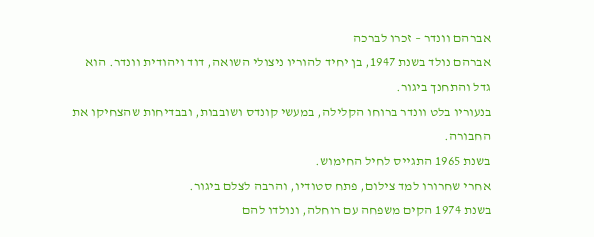אברהם וונדר – זכרו לברכה
אברהם נולד בשנת 1947, בן יחיד להוריו ניצולי השואה, דוד ויהודית וונדר. הוא גדל והתחנך ביגור.
בנעוריו בלט וונדר ברוחו הקלילה, במעשי קונדס ושובבות, ובבדיחות שהצחיקו את החבורה.
בשנת 1965 התגייס לחיל החימוש.
אחרי שחרורו למד צילום, פתח סטודיו, והרבה לצלם ביגור.
בשנת 1974 הקים משפחה עם רוחלה, ונולדו להם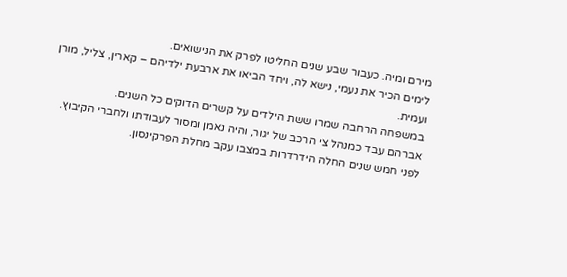מירם ומיה. כעבור שבע שנים החליטו לפרק את הנישואים.
לימים הכיר את נעמי, נישא לה, ויחד הביאו את ארבעת ילדיהם – קארין, צליל, מורן ועמית.
במשפחה הרחבה שמרו ששת הילדים על קשרים הדוקים כל השנים.
אברהם עבד כמנהל צי הרכב של יגור, והיה נאמן ומסור לעבודתו ולחברי הקיבוץ.
לפני חמש שנים החלה הידרדרות במצבו עקב מחלת הפרקינסון.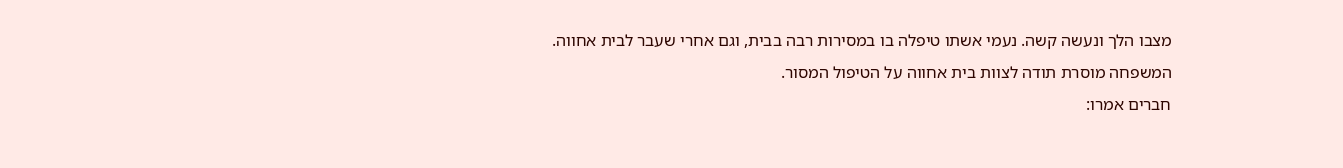מצבו הלך ונעשה קשה. נעמי אשתו טיפלה בו במסירות רבה בבית, וגם אחרי שעבר לבית אחווה.
המשפחה מוסרת תודה לצוות בית אחווה על הטיפול המסור.
חברים אמרו: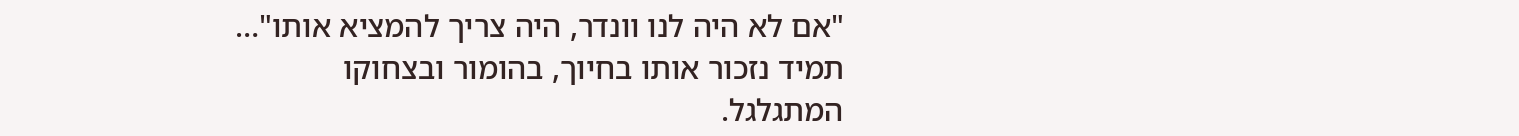"אם לא היה לנו וונדר, היה צריך להמציא אותו"…
תמיד נזכור אותו בחיוך, בהומור ובצחוקו המתגלגל.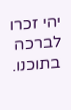יהי זכרו לברכה בתוכנו.